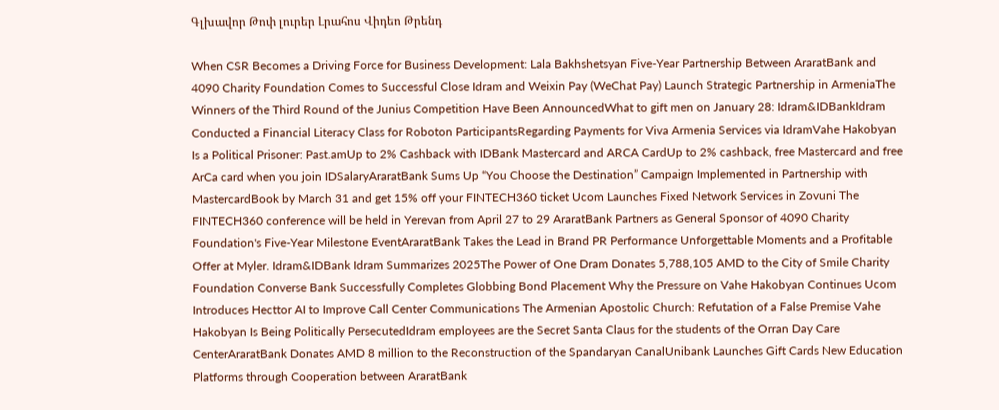Գլխավոր Թոփ լուրեր Լրահոս Վիդեո Թրենդ

When CSR Becomes a Driving Force for Business Development: Lala Bakhshetsyan Five-Year Partnership Between AraratBank and 4090 Charity Foundation Comes to Successful Close Idram and Weixin Pay (WeChat Pay) Launch Strategic Partnership in ArmeniaThe Winners of the Third Round of the Junius Competition Have Been AnnouncedWhat to gift men on January 28: Idram&IDBankIdram Conducted a Financial Literacy Class for Roboton ParticipantsRegarding Payments for Viva Armenia Services via IdramVahe Hakobyan Is a Political Prisoner: Past.amUp to 2% Cashback with IDBank Mastercard and ARCA CardUp to 2% cashback, free Mastercard and free ArCa card when you join IDSalaryAraratBank Sums Up “You Choose the Destination” Campaign Implemented in Partnership with MastercardBook by March 31 and get 15% off your FINTECH360 ticket Ucom Launches Fixed Network Services in Zovuni The FINTECH360 conference will be held in Yerevan from April 27 to 29 AraratBank Partners as General Sponsor of 4090 Charity Foundation's Five-Year Milestone EventAraratBank Takes the Lead in Brand PR Performance Unforgettable Moments and a Profitable Offer at Myler. Idram&IDBank Idram Summarizes 2025The Power of One Dram Donates 5,788,105 AMD to the City of Smile Charity Foundation Converse Bank Successfully Completes Globbing Bond Placement Why the Pressure on Vahe Hakobyan Continues Ucom Introduces Hecttor AI to Improve Call Center Communications The Armenian Apostolic Church: Refutation of a False Premise Vahe Hakobyan Is Being Politically PersecutedIdram employees are the Secret Santa Claus for the students of the Orran Day Care CenterAraratBank Donates AMD 8 million to the Reconstruction of the Spandaryan CanalUnibank Launches Gift Cards New Education Platforms through Cooperation between AraratBank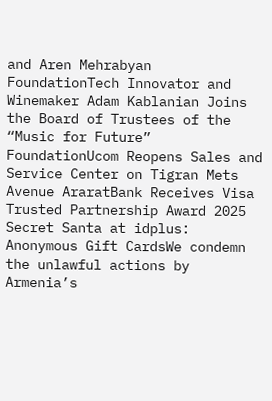and Aren Mehrabyan FoundationTech Innovator and Winemaker Adam Kablanian Joins the Board of Trustees of the “Music for Future” FoundationUcom Reopens Sales and Service Center on Tigran Mets Avenue AraratBank Receives Visa Trusted Partnership Award 2025 Secret Santa at idplus: Anonymous Gift CardsWe condemn the unlawful actions by Armenia’s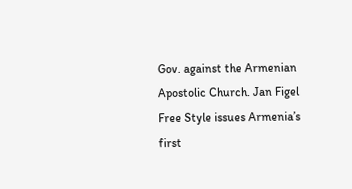Gov. against the Armenian Apostolic Church. Jan Figel Free Style issues Armenia’s first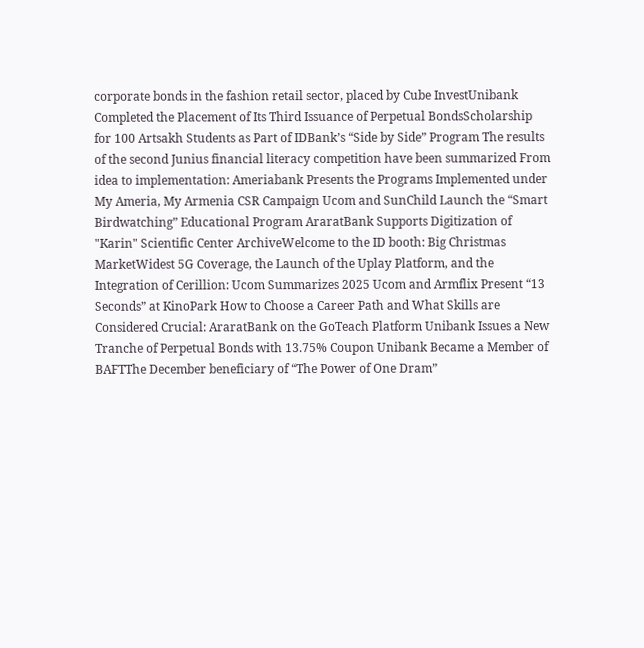corporate bonds in the fashion retail sector, placed by Cube InvestUnibank Completed the Placement of Its Third Issuance of Perpetual BondsScholarship for 100 Artsakh Students as Part of IDBank’s “Side by Side” Program The results of the second Junius financial literacy competition have been summarized From idea to implementation: Ameriabank Presents the Programs Implemented under My Ameria, My Armenia CSR Campaign Ucom and SunChild Launch the “Smart Birdwatching” Educational Program AraratBank Supports Digitization of "Karin" Scientific Center ArchiveWelcome to the ID booth: Big Christmas MarketWidest 5G Coverage, the Launch of the Uplay Platform, and the Integration of Cerillion: Ucom Summarizes 2025 Ucom and Armflix Present “13 Seconds” at KinoPark How to Choose a Career Path and What Skills are Considered Crucial: AraratBank on the GoTeach Platform Unibank Issues a New Tranche of Perpetual Bonds with 13.75% Coupon Unibank Became a Member of BAFTThe December beneficiary of “The Power of One Dram”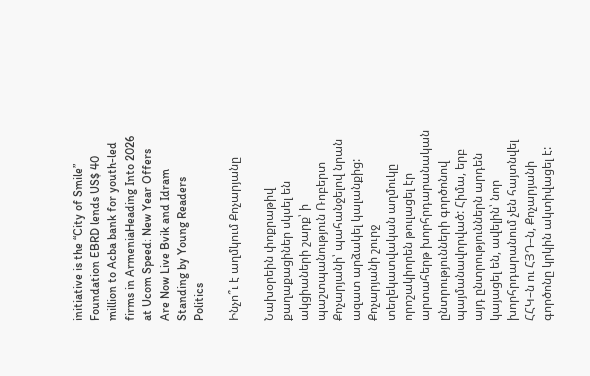initiative is the “City of Smile” Foundation EBRD lends US$ 40 million to Acba bank for youth-led firms in ArmeniaHeading Into 2026 at Ucom Speed։ New Year Offers Are Now Live Bvik and Idram Standing by Young Readers
Politics

Ինչո՞ւ է աղմկում Քոչարյանը

Նախօրեին փոքրաթիվ քաղաքացիներ սկսել են ակցիաների շարք՝ ի պաշտպանություն Ռոբերտ Քոչարյանի՝ պահանջելով նրան ազատ արձակել կալանքից: Քոչարյանի շուրջ տեղեկատվական աղմուկը որոշակիորեն թուլացել էր արտահերթ խորհրդարանական ընտրությունների գործոնով պայմանավորված: Հիմա, երբ այդ ընտրություններն արդեն կայացել են, ավելին՝ նոր խորհրդարանում չեն հայտնվել ՀՀԿ–ն ու ՀՅԴ–ն, Քոչարյանի գործոնը կրկին ակտիվացել է: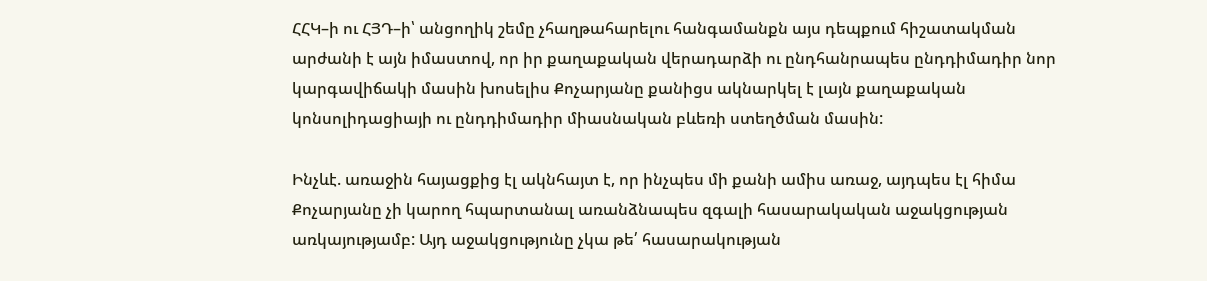ՀՀԿ–ի ու ՀՅԴ–ի՝ անցողիկ շեմը չհաղթահարելու հանգամանքն այս դեպքում հիշատակման արժանի է այն իմաստով, որ իր քաղաքական վերադարձի ու ընդհանրապես ընդդիմադիր նոր կարգավիճակի մասին խոսելիս Քոչարյանը քանիցս ակնարկել է լայն քաղաքական կոնսոլիդացիայի ու ընդդիմադիր միասնական բևեռի ստեղծման մասին:

Ինչևէ. առաջին հայացքից էլ ակնհայտ է, որ ինչպես մի քանի ամիս առաջ, այդպես էլ հիմա Քոչարյանը չի կարող հպարտանալ առանձնապես զգալի հասարակական աջակցության առկայությամբ: Այդ աջակցությունը չկա թե՛ հասարակության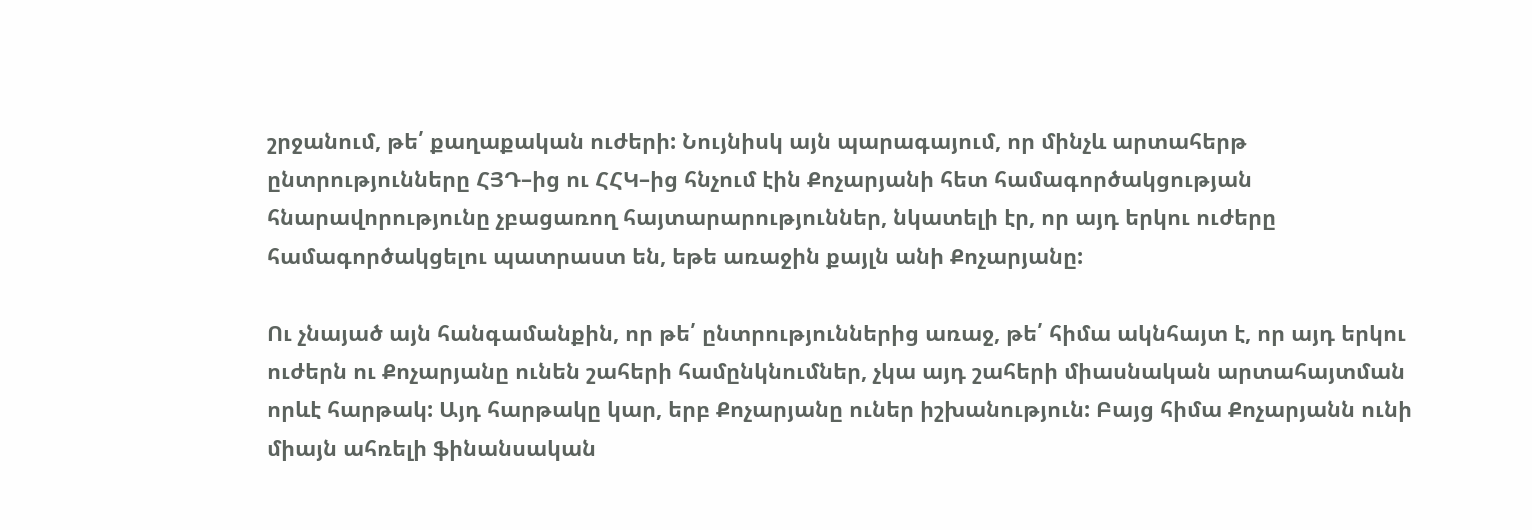շրջանում, թե՛ քաղաքական ուժերի: Նույնիսկ այն պարագայում, որ մինչև արտահերթ ընտրությունները ՀՅԴ–ից ու ՀՀԿ–ից հնչում էին Քոչարյանի հետ համագործակցության հնարավորությունը չբացառող հայտարարություններ, նկատելի էր, որ այդ երկու ուժերը համագործակցելու պատրաստ են, եթե առաջին քայլն անի Քոչարյանը:

Ու չնայած այն հանգամանքին, որ թե՛ ընտրություններից առաջ, թե՛ հիմա ակնհայտ է, որ այդ երկու ուժերն ու Քոչարյանը ունեն շահերի համընկնումներ, չկա այդ շահերի միասնական արտահայտման որևէ հարթակ: Այդ հարթակը կար, երբ Քոչարյանը ուներ իշխանություն: Բայց հիմա Քոչարյանն ունի միայն ահռելի ֆինանսական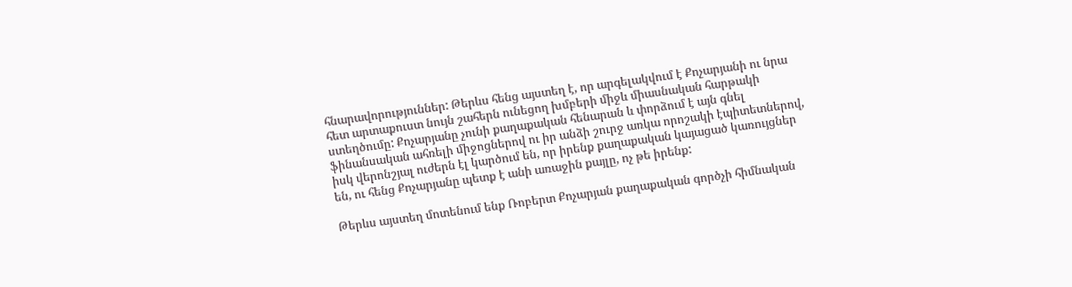հնարավորություններ: Թերևս հենց այստեղ է, որ արգելակվում է Քոչարյանի ու նրա հետ արտաքուստ նույն շահերն ունեցող խմբերի միջև միասնական հարթակի ստեղծումը: Քոչարյանը չունի քաղաքական հենարան և փորձում է այն գնել ֆինանսական ահռելի միջոցներով ու իր անձի շուրջ առկա որոշակի էպիտետներով, իսկ վերոնշյալ ուժերն էլ կարծում են, որ իրենք քաղաքական կայացած կառույցներ են, ու հենց Քոչարյանը պետք է անի առաջին քայլը, ոչ թե իրենք:

Թերևս այստեղ մոտենում ենք Ռոբերտ Քոչարյան քաղաքական գործչի հիմնական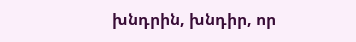խնդրին, խնդիր, որ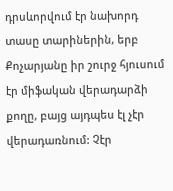դրսևորվում էր նախորդ տասը տարիներին, երբ Քոչարյանը իր շուրջ հյուսում էր միֆական վերադարձի քողը, բայց այդպես էլ չէր վերադառնում: Չէր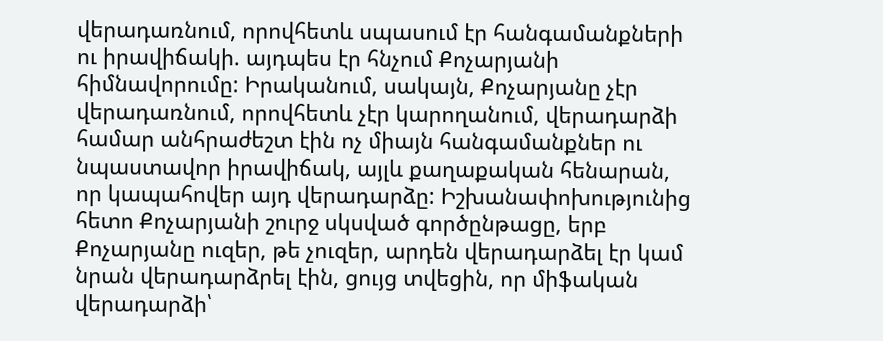վերադառնում, որովհետև սպասում էր հանգամանքների ու իրավիճակի. այդպես էր հնչում Քոչարյանի հիմնավորումը: Իրականում, սակայն, Քոչարյանը չէր վերադառնում, որովհետև չէր կարողանում, վերադարձի համար անհրաժեշտ էին ոչ միայն հանգամանքներ ու նպաստավոր իրավիճակ, այլև քաղաքական հենարան, որ կապահովեր այդ վերադարձը: Իշխանափոխությունից հետո Քոչարյանի շուրջ սկսված գործընթացը, երբ Քոչարյանը ուզեր, թե չուզեր, արդեն վերադարձել էր կամ նրան վերադարձրել էին, ցույց տվեցին, որ միֆական վերադարձի՝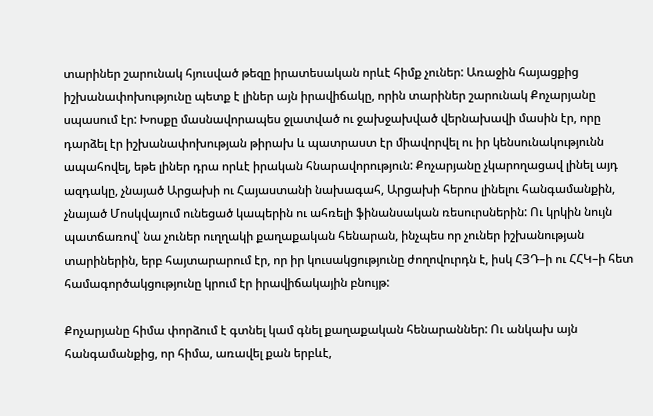տարիներ շարունակ հյուսված թեզը իրատեսական որևէ հիմք չուներ: Առաջին հայացքից իշխանափոխությունը պետք է լիներ այն իրավիճակը, որին տարիներ շարունակ Քոչարյանը սպասում էր: Խոսքը մասնավորապես ջլատված ու ջախջախված վերնախավի մասին էր, որը դարձել էր իշխանափոխության թիրախ և պատրաստ էր միավորվել ու իր կենսունակությունն ապահովել, եթե լիներ դրա որևէ իրական հնարավորություն: Քոչարյանը չկարողացավ լինել այդ ազդակը, չնայած Արցախի ու Հայաստանի նախագահ, Արցախի հերոս լինելու հանգամանքին, չնայած Մոսկվայում ունեցած կապերին ու ահռելի ֆինանսական ռեսուրսներին: Ու կրկին նույն պատճառով՝ նա չուներ ուղղակի քաղաքական հենարան, ինչպես որ չուներ իշխանության տարիներին, երբ հայտարարում էր, որ իր կուսակցությունը ժողովուրդն է, իսկ ՀՅԴ–ի ու ՀՀԿ–ի հետ համագործակցությունը կրում էր իրավիճակային բնույթ:

Քոչարյանը հիմա փորձում է գտնել կամ գնել քաղաքական հենարաններ: Ու անկախ այն հանգամանքից, որ հիմա, առավել քան երբևէ,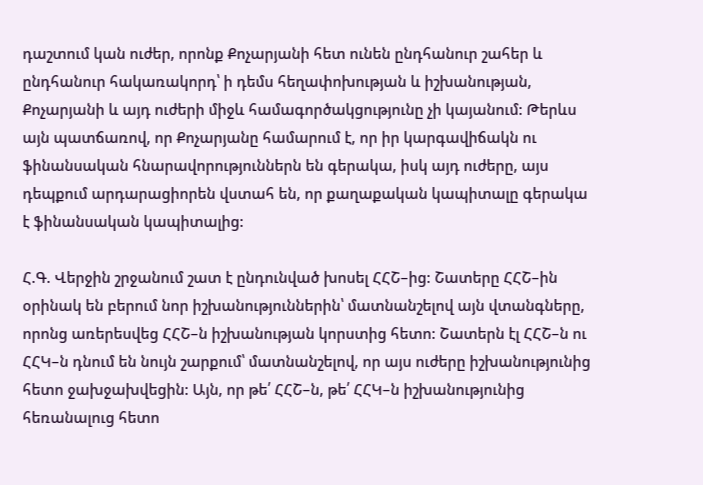դաշտում կան ուժեր, որոնք Քոչարյանի հետ ունեն ընդհանուր շահեր և ընդհանուր հակառակորդ՝ ի դեմս հեղափոխության և իշխանության, Քոչարյանի և այդ ուժերի միջև համագործակցությունը չի կայանում: Թերևս այն պատճառով, որ Քոչարյանը համարում է, որ իր կարգավիճակն ու ֆինանսական հնարավորություններն են գերակա, իսկ այդ ուժերը, այս դեպքում արդարացիորեն վստահ են, որ քաղաքական կապիտալը գերակա է ֆինանսական կապիտալից:

Հ.Գ. Վերջին շրջանում շատ է ընդունված խոսել ՀՀՇ–ից: Շատերը ՀՀՇ–ին օրինակ են բերում նոր իշխանություններին՝ մատնանշելով այն վտանգները, որոնց առերեսվեց ՀՀՇ–ն իշխանության կորստից հետո: Շատերն էլ ՀՀՇ–ն ու ՀՀԿ–ն դնում են նույն շարքում՝ մատնանշելով, որ այս ուժերը իշխանությունից հետո ջախջախվեցին: Այն, որ թե՛ ՀՀՇ–ն, թե՛ ՀՀԿ–ն իշխանությունից հեռանալուց հետո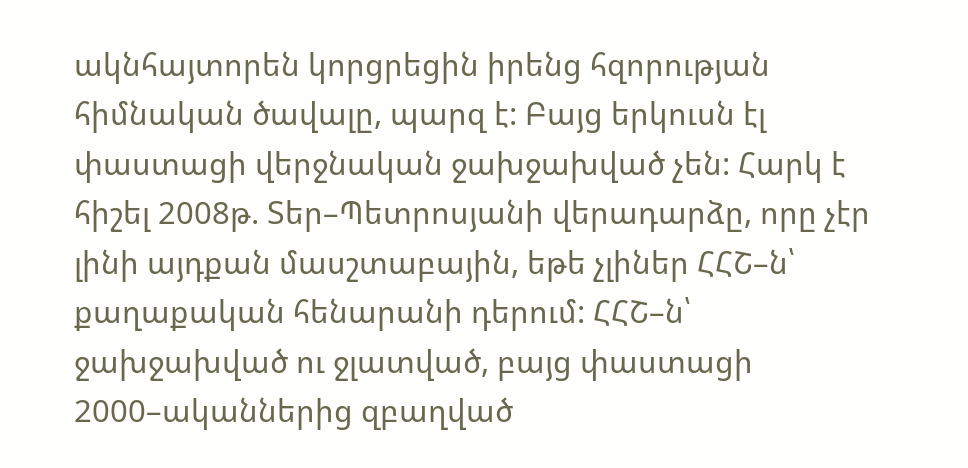ակնհայտորեն կորցրեցին իրենց հզորության հիմնական ծավալը, պարզ է: Բայց երկուսն էլ փաստացի վերջնական ջախջախված չեն: Հարկ է հիշել 2008թ. Տեր–Պետրոսյանի վերադարձը, որը չէր լինի այդքան մասշտաբային, եթե չլիներ ՀՀՇ–ն՝ քաղաքական հենարանի դերում: ՀՀՇ–ն՝ ջախջախված ու ջլատված, բայց փաստացի 2000–ականներից զբաղված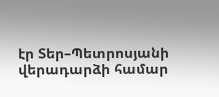էր Տեր–Պետրոսյանի վերադարձի համար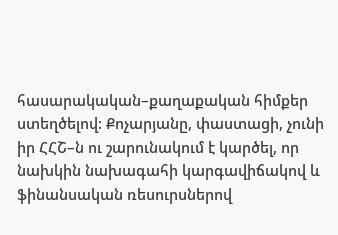հասարակական–քաղաքական հիմքեր ստեղծելով: Քոչարյանը, փաստացի, չունի իր ՀՀՇ–ն ու շարունակում է կարծել, որ նախկին նախագահի կարգավիճակով և ֆինանսական ռեսուրսներով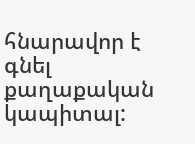հնարավոր է գնել քաղաքական կապիտալ: